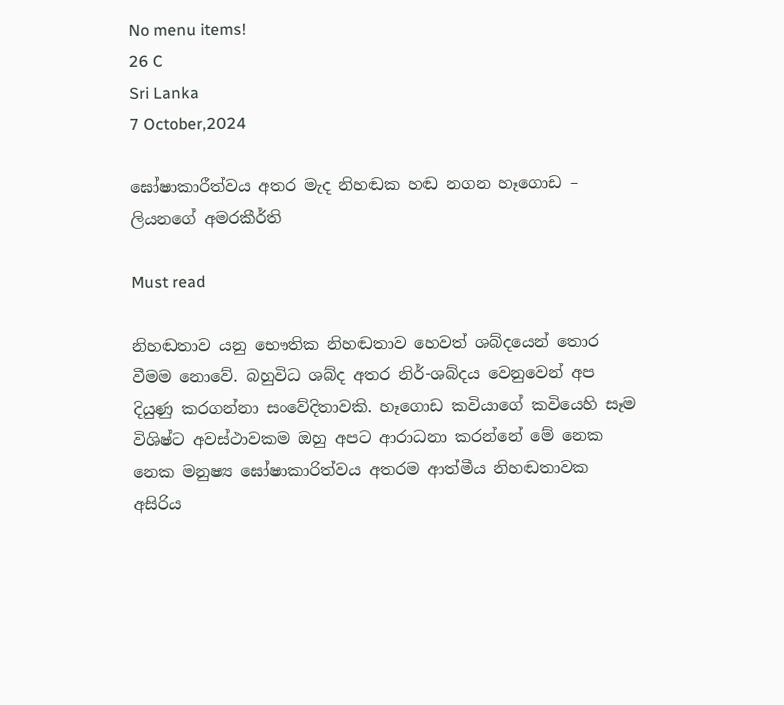No menu items!
26 C
Sri Lanka
7 October,2024

ඝෝෂාකාරීත්වය අතර මැද නිහඬක හඬ නගන හෑගොඩ – ලියනගේ අමරකීර්ති

Must read

නිහඬතාව යනු භෞතික නිහඬතාව හෙවත් ශබ්දයෙන් තොර වීමම නොවේ. බහුවිධ ශබ්ද අතර නිර්-ශබ්දය වෙනුවෙන් අප දියුණු කරගන්නා සංවේදිතාවකි. හෑගොඩ කවියාගේ කවියෙහි සෑම විශිෂ්ට අවස්ථාවකම ඔහු අපට ආරාධනා කරන්නේ මේ නෙක නෙක මනුෂ්‍ය ඝෝෂාකාරිත්වය අතරම ආත්මීය නිහඬතාවක අසිරිය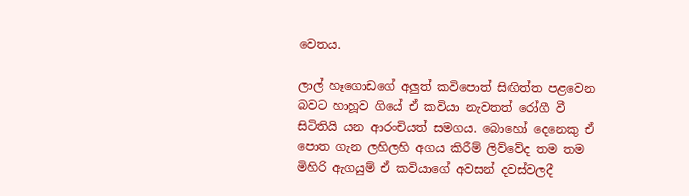වෙතය.

ලාල් හෑගොඩගේ අලුත් කවිපොත් සිඟිත්ත පළවෙන බවට හාහූව ගියේ ඒ කවියා නැවතත් රෝගී වී සිටිතියි යන ආරංචියත් සමගය. බොහෝ දෙනෙකු ඒ පොත ගැන ලහිලහි අගය කිරීම් ලිව්වේද තම තම මිහිරි ඇගයුම් ඒ කවියාගේ අවසන් දවස්වලදී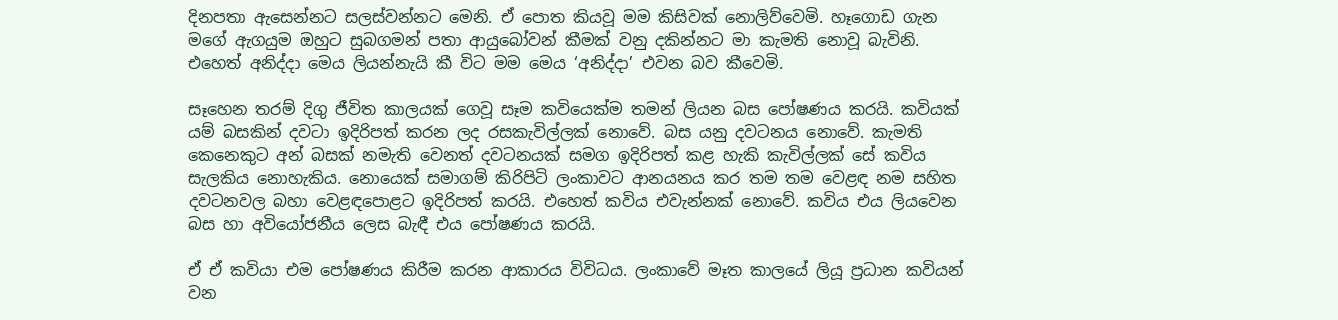දිනපතා ඇසෙන්නට සලස්වන්නට මෙනි. ඒ පොත කියවූ මම කිසිවක් නොලිව්වෙමි. හෑගොඩ ගැන මගේ ඇගයුම ඔහුට සුබගමන් පතා ආයුබෝවන් කීමක් වනු දකින්නට මා කැමති නොවූ බැවිනි. එහෙත් අනිද්දා මෙය ලියන්නැයි කී විට මම මෙය ‘අනිද්දා’ එවන බව කීවෙමි.

සෑහෙන තරම් දිගු ජීවිත කාලයක් ගෙවූ සෑම කවියෙක්ම තමන් ලියන බස පෝෂණය කරයි. කවියක් යම් බසකින් දවටා ඉදිරිපත් කරන ලද රසකැවිල්ලක් නොවේ. බස යනු දවටනය නොවේ. කැමති කෙනෙකුට අන් බසක් නමැති වෙනත් දවටනයක් සමග ඉදිරිපත් කළ හැකි කැවිල්ලක් සේ කවිය සැලකිය නොහැකිය. නොයෙක් සමාගම් කිරිපිටි ලංකාවට ආනයනය කර තම තම වෙළඳ නම සහිත දවටනවල බහා වෙළඳපොළට ඉදිරිපත් කරයි. එහෙත් කවිය එවැන්නක් නොවේ. කවිය එය ලියවෙන බස හා අවියෝජනීය ලෙස බැඳී එය පෝෂණය කරයි.

ඒ ඒ කවියා එම පෝෂණය කිරීම කරන ආකාරය විවිධය. ලංකාවේ මෑත කාලයේ ලියූ ප්‍රධාන කවියන් වන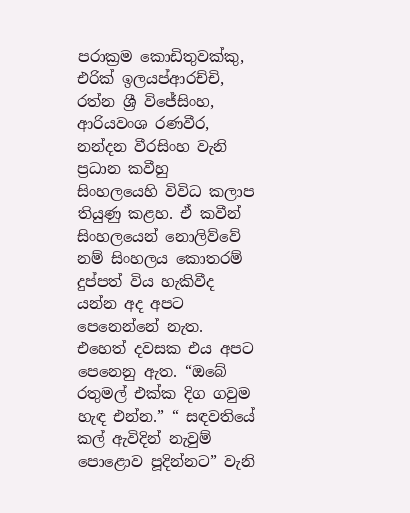පරාක්‍රම කොඩිතුවක්කු, එරික් ඉලයප්ආරච්චි, රත්න ශ්‍රී විජේසිංහ, ආරියවංශ රණවීර, නන්දන වීරසිංහ වැනි ප්‍රධාන කවීහු සිංහලයෙහි විවිධ කලාප තියුණු කළහ. ඒ කවීන් සිංහලයෙන් නොලිව්වේ නම් සිංහලය කොතරම් දුප්පත් විය හැකිවීද යන්න අද අපට පෙනෙන්නේ නැත. එහෙත් දවසක එය අපට පෙනෙනු ඇත. “ඔබේ රතුමල් එක්ක දිග ගවුම හැඳ එන්න.” “ සඳවතියේ කල් ඇවිදින් නැවුම් පොළොව පූදින්නට” වැනි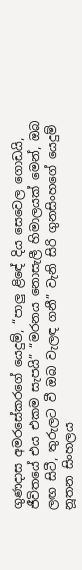ගුණදාස අමරසේකරගේ යෙදුම්, “පාලු ළිඳේ දිය සෙවෙල ගොඩයි, ජීවිතයේ එය එකම සැපයි” “මරනය නොසැලී හිමාලයක් මෙන්, ඔබ ලඟ සිටී, තුරුලට වී ඔබ වැලඳ ගනී” වැනි සිරි ගුනසිංහගේ යෙදුම් නූතන සිංහලය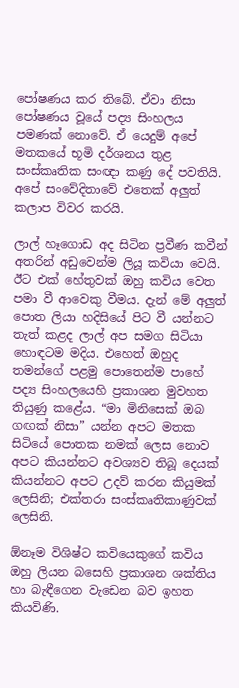පෝෂණය කර තිබේ. ඒවා නිසා පෝෂණය වූයේ පද්‍ය සිංහලය පමණක් නොවේ. ඒ යෙදුම් අපේ මතකයේ භූමි දර්ශනය තුළ සංස්කෘතික සංඥා කණු දේ පවතියි. අපේ සංවේදිතාවේ එතෙක් අලුත් කලාප විවර කරයි.

ලාල් හෑගොඩ අද සිටින ප්‍රවීණ කවීන් අතරින් අඩුවෙන්ම ලියූ කවියා වෙයි. ඊට එක් හේතුවක් ඔහු කවිය වෙත පමා වී ආවෙකු වීමය. දැන් මේ අලුත් පොත ලියා හදිසියේ පිට වී යන්නට තැත් කළද ලාල් අප සමග සිටියා හොඳටම මදිය. එහෙත් ඔහුද තමන්ගේ පළමු පොතෙන්ම පාහේ පද්‍ය සිංහලයෙහි ප්‍රකාශන මුවහත තියුණු කළේය. “මා මිනිසෙක් ඔබ ගඟක් නිසා” යන්න අපට මතක සිටියේ පොතක නමක් ලෙස නොව අපට කියන්නට අවශ්‍යව තිබූ දෙයක් කියන්නට අපට උදව් කරන කියුමක් ලෙසිනි; එක්තරා සංස්කෘතිකාණුවක් ලෙසිනි.

ඕනෑම විශිෂ්ට කවියෙකුගේ කවිය ඔහු ලියන බසෙහි ප්‍රකාශන ශක්තිය හා බැඳීගෙන වැඩෙන බව ඉහත කියවිණි.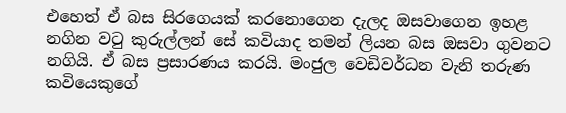එහෙත් ඒ බස සිරගෙයක් කරනොගෙන දැලද ඔසවාගෙන ඉහළ නගින වටු කුරුල්ලන් සේ කවියාද තමන් ලියන බස ඔසවා ගුවනට නගියි. ඒ බස ප්‍රසාරණය කරයි. මංජුල වෙඩිවර්ධන වැනි තරුණ කවියෙකුගේ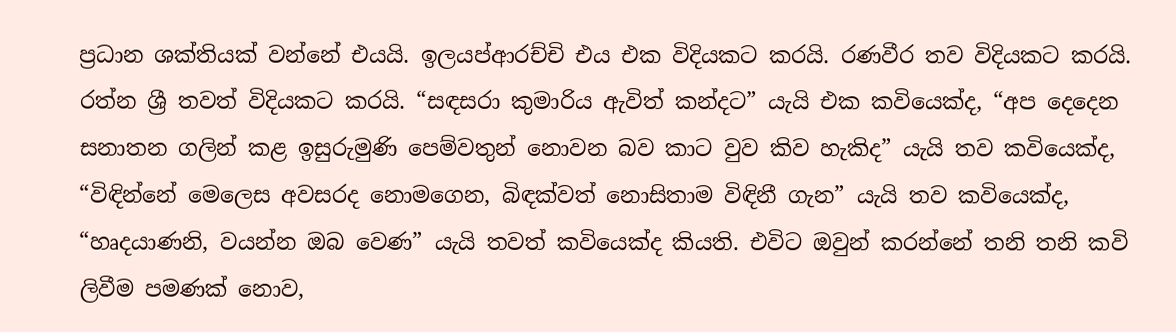ප්‍රධාන ශක්තියක් වන්නේ එයයි. ඉලයප්ආරච්චි එය එක විදියකට කරයි. රණවීර තව විදියකට කරයි. රත්න ශ්‍රී තවත් විදියකට කරයි. “සඳසරා කුමාරිය ඇවිත් කන්දට” යැයි එක කවියෙක්ද, “අප දෙදෙන සනාතන ගලින් කළ ඉසුරුමුණි පෙම්වතුන් නොවන බව කාට වුව කිව හැකිද” යැයි තව කවියෙක්ද, “විඳින්නේ මෙලෙස අවසරද නොමගෙන, බිඳක්වත් නොසිතාම විඳිනී ගැන” යැයි තව කවියෙක්ද, “හෘදයාණනි, වයන්න ඔබ වෙණ” යැයි තවත් කවියෙක්ද කියති. එවිට ඔවුන් කරන්නේ තනි තනි කවි ලිවීම පමණක් නොව,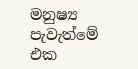මනුෂ්‍ය පැවැත්මේ එක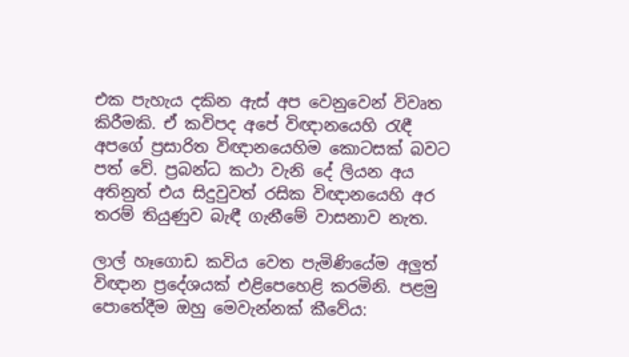එක පැහැය දකින ඇස් අප වෙනුවෙන් විවෘත කිරීමකි. ඒ කවිපද අපේ විඥානයෙහි රැඳී අපගේ ප්‍රසාරිත විඥානයෙහිම කොටසක් බවට පත් වේ. ප්‍රබන්ධ කථා වැනි දේ ලියන අය අතිනුත් එය සිදුවුවත් රසික විඥානයෙහි අර තරම් තියුණුව බැඳී ගැනීමේ වාසනාව නැත.

ලාල් හෑගොඩ කවිය වෙත පැමිණියේම අලුත් විඥාන ප්‍රදේශයක් එළිපෙහෙළි කරමිනි. පළමු පොතේදීම ඔහු මෙවැන්නක් කීවේය: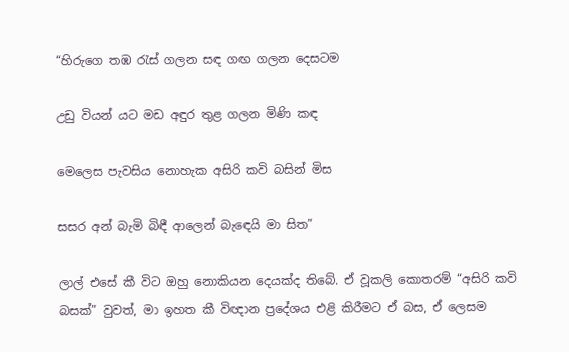“හිරුගෙ තඹ රැස් ගලන සඳ ගඟ ගලන දෙසටම

උඩු වියන් යට මඩ අඳුර තුළ ගලන මිණි කඳ

මෙලෙස පැවසිය නොහැක අසිරි කවි බසින් මිස

සසර අන් බැමි බිඳී ආලෙන් බැඳෙයි මා සිත”

ලාල් එසේ කී විට ඔහු නොකියන දෙයක්ද තිබේ. ඒ වූකලි කොතරම් “අසිරි කවි බසක්” වුවත්, මා ඉහත කී විඥාන ප්‍රදේශය එළි කිරීමට ඒ බස, ඒ ලෙසම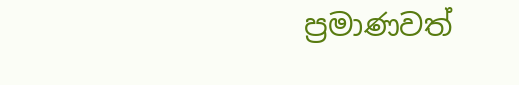ප්‍රමාණවත්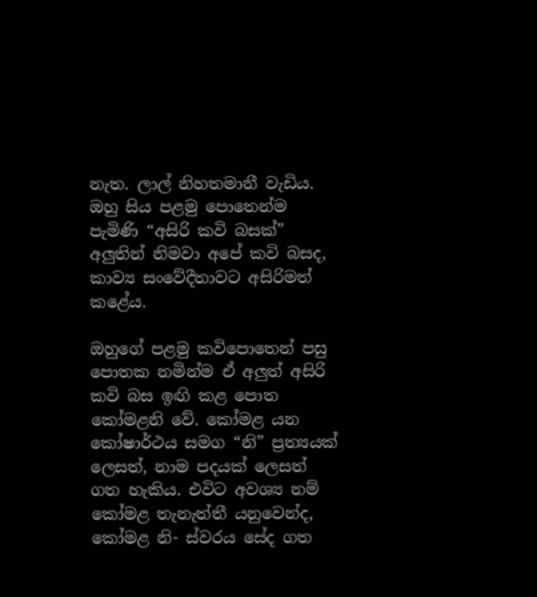නැත. ලාල් නිහතමානී වැඩිය. ඔහු සිය පළමු පොතෙන්ම පැමිණි “අසිරි කවි බසක්” අලුතින් නිමවා අපේ කවි බසද, කාව්‍ය සංවේදීතාවට අසිරිමත් කළේය.

ඔහුගේ පළමු කවිපොතෙන් පසු පොතක නමින්ම ඒ අලුත් අසිරි කවි බස ඉඟි කළ පොත කෝමළනි වේ. කෝමළ යන කෝෂාර්ථය සමග “නි” ප්‍රත්‍යයක් ලෙසත්, නාම පදයක් ලෙසත් ගත හැකිය. එවිට අවශ්‍ය නම් කෝමළ තැනැත්තී යනුවෙන්ද, කෝමළ නි- ස්වරය සේද ගත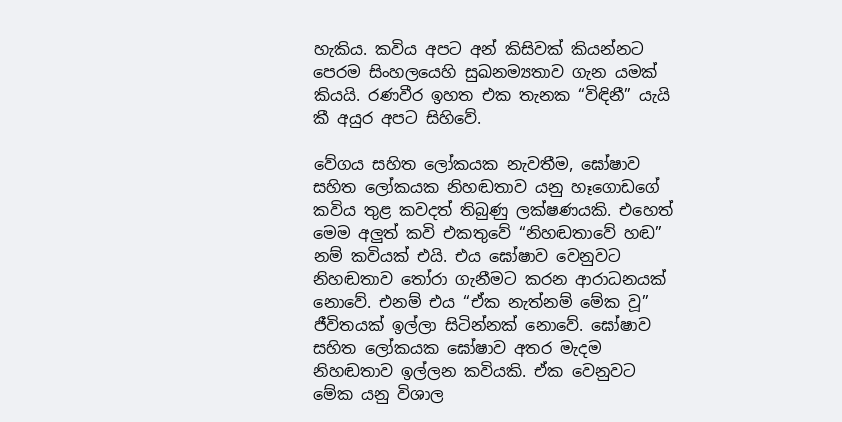හැකිය. කවිය අපට අන් කිසිවක් කියන්නට පෙරම සිංහලයෙහි සුඛනම්‍යතාව ගැන යමක් කියයි. රණවීර ඉහත එක තැනක “විඳිනී” යැයි කී අයුර අපට සිහිවේ.

වේගය සහිත ලෝකයක නැවතීම, ඝෝෂාව සහිත ලෝකයක නිහඬතාව යනු හෑගොඩගේ කවිය තුළ කවදත් තිබුණු ලක්ෂණයකි. එහෙත් මෙම අලුත් කවි එකතුවේ “නිහඬතාවේ හඬ” නම් කවියක් එයි. එය ඝෝෂාව වෙනුවට නිහඬතාව තෝරා ගැනීමට කරන ආරාධනයක් නොවේ. එනම් එය “ඒක නැත්නම් මේක වූ” ජීවිතයක් ඉල්ලා සිටින්නක් නොවේ. ඝෝෂාව සහිත ලෝකයක ඝෝෂාව අතර මැදම නිහඬතාව ඉල්ලන කවියකි. ඒක වෙනුවට මේක යනු විශාල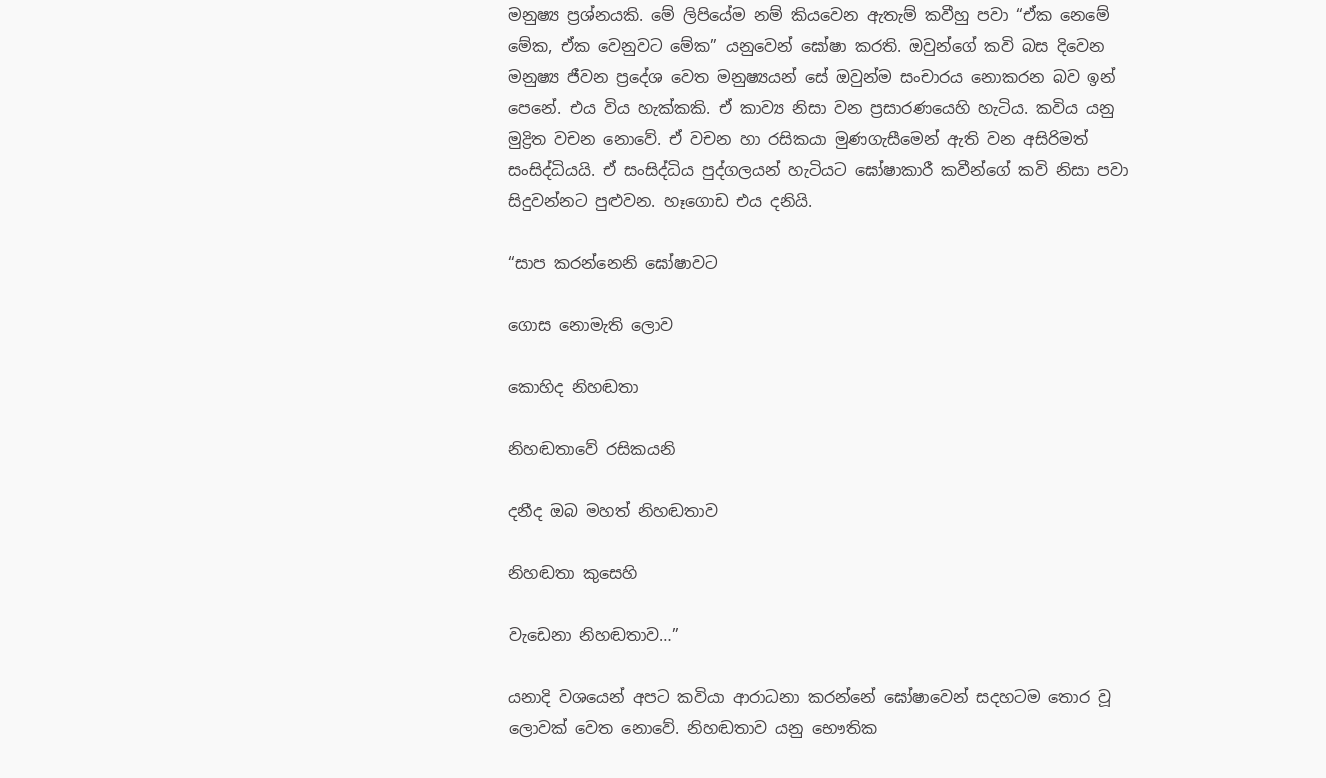මනුෂ්‍ය ප්‍රශ්නයකි. මේ ලිපියේම නම් කියවෙන ඇතැම් කවීහු පවා “ඒක නෙමේ මේක, ඒක වෙනුවට මේක” යනුවෙන් ඝෝෂා කරති. ඔවුන්ගේ කවි බස දිවෙන මනුෂ්‍ය ජීවන ප්‍රදේශ වෙත මනුෂ්‍යයන් සේ ඔවුන්ම සංචාරය නොකරන බව ඉන් පෙනේ. එය විය හැක්කකි. ඒ කාව්‍ය නිසා වන ප්‍රසාරණයෙහි හැටිය. කවිය යනු මුද්‍රිත වචන නොවේ. ඒ වචන හා රසිකයා මුණගැසීමෙන් ඇති වන අසිරිමත් සංසිද්ධියයි. ඒ සංසිද්ධිය පුද්ගලයන් හැටියට ඝෝෂාකාරී කවීන්ගේ කවි නිසා පවා සිදුවන්නට පුළුවන. හෑගොඩ එය දනියි.

“සාප කරන්නෙනි ඝෝෂාවට

ගොස නොමැති ලොව

කොහිද නිහඬතා

නිහඬතාවේ රසිකයනි

දනීද ඔබ මහත් නිහඬතාව

නිහඬතා කුසෙහි

වැඩෙනා නිහඬතාව…”

යනාදි වශයෙන් අපට කවියා ආරාධනා කරන්නේ ඝෝෂාවෙන් සදහටම තොර වූ ලොවක් වෙත නොවේ. නිහඬතාව යනු භෞතික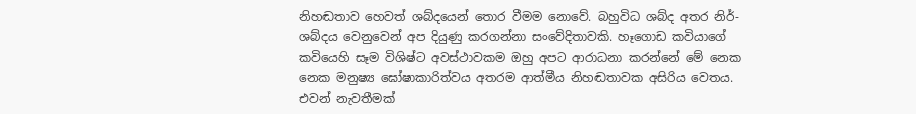නිහඬතාව හෙවත් ශබ්දයෙන් තොර වීමම නොවේ. බහුවිධ ශබ්ද අතර නිර්-ශබ්දය වෙනුවෙන් අප දියුණු කරගන්නා සංවේදිතාවකි. හෑගොඩ කවියාගේ කවියෙහි සෑම විශිෂ්ට අවස්ථාවකම ඔහු අපට ආරාධනා කරන්නේ මේ නෙක නෙක මනුෂ්‍ය ඝෝෂාකාරිත්වය අතරම ආත්මීය නිහඬතාවක අසිරිය වෙතය. එවන් නැවතීමක්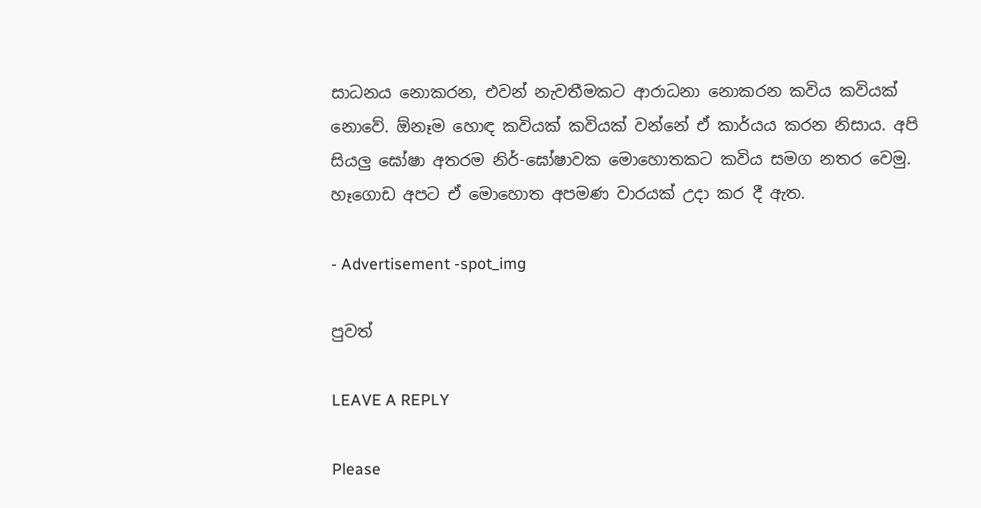සාධනය නොකරන, එවන් නැවතීමකට ආරාධනා නොකරන කවිය කවියක් නොවේ. ඕනෑම හොඳ කවියක් කවියක් වන්නේ ඒ කාර්යය කරන නිසාය. අපි සියලු ඝෝෂා අතරම නිර්-ඝෝෂාවක මොහොතකට කවිය සමග නතර වෙමු. හෑගොඩ අපට ඒ මොහොත අපමණ වාරයක් උදා කර දී ඇත.

- Advertisement -spot_img

පුවත්

LEAVE A REPLY

Please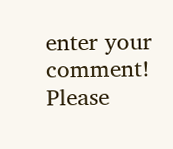enter your comment!
Please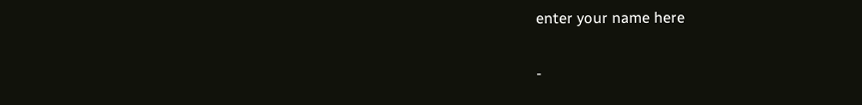enter your name here

-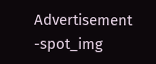Advertisement -spot_img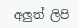අලුත් ලිපි